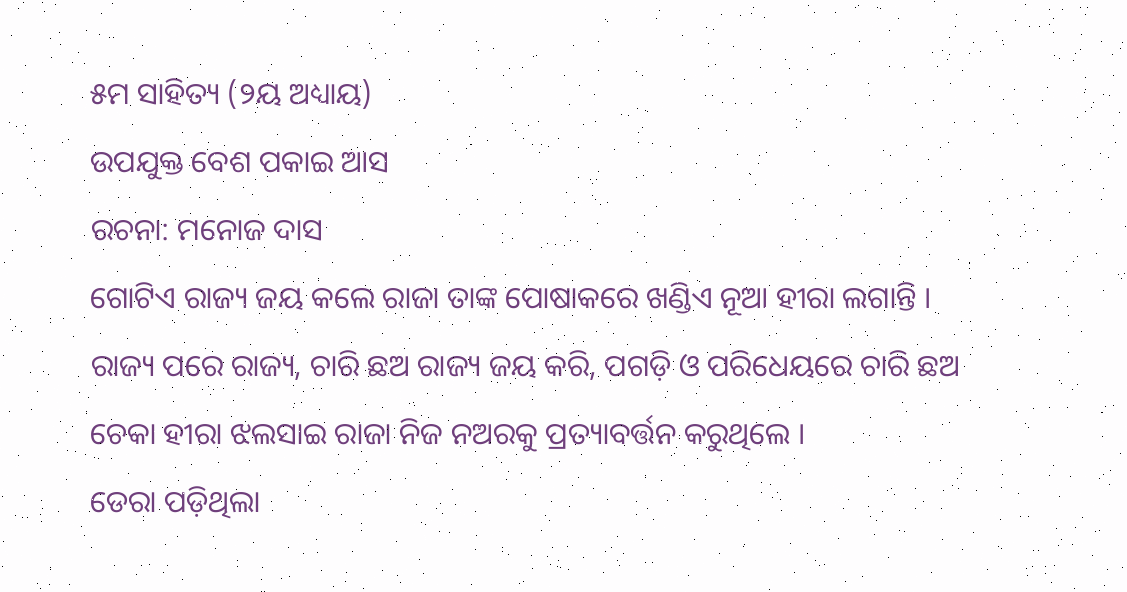୫ମ ସାହିତ୍ୟ (୨ୟ ଅଧ୍ୟାୟ)
ଉପଯୁକ୍ତ ବେଶ ପକାଇ ଆସ
ରଚନା: ମନୋଜ ଦାସ
ଗୋଟିଏ ରାଜ୍ୟ ଜୟ କଲେ ରାଜା ତାଙ୍କ ପୋଷାକରେ ଖଣ୍ଡିଏ ନୂଆ ହୀରା ଲଗାନ୍ତି । ରାଜ୍ୟ ପରେ ରାଜ୍ୟ, ଚାରି ଛଅ ରାଜ୍ୟ ଜୟ କରି, ପଗଡ଼ି ଓ ପରିଧେୟରେ ଚାରି ଛଅ ଚେକା ହୀରା ଝଲସାଇ ରାଜା ନିଜ ନଅରକୁ ପ୍ରତ୍ୟାବର୍ତ୍ତନ କରୁଥିଲେ ।
ଡେରା ପଡ଼ିଥିଲା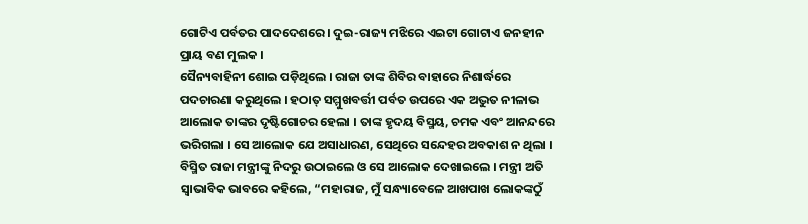ଗୋଟିଏ ପର୍ବତର ପାଦଦେଶରେ । ଦୁଇ-ରାଜ୍ୟ ମଝିରେ ଏଇଟା ଗୋଟାଏ ଜନହୀନ ପ୍ରାୟ ବଣ ମୁଲକ ।
ସୈନ୍ୟବାହିନୀ ଶୋଇ ପଡ଼ିଥିଲେ । ରାଜା ତାଙ୍କ ଶିବିର ବାହାରେ ନିଶାର୍ଦ୍ଧରେ ପଦଚାରଣା କରୁଥିଲେ । ହଠାତ୍ ସମ୍ମୁଖବର୍ତ୍ତୀ ପର୍ବତ ଉପରେ ଏକ ଅଦ୍ଭୁତ ନୀଳାଭ ଆଲୋକ ତାଙ୍କର ଦୃଷ୍ଟିଗୋଚର ହେଲା । ତାଙ୍କ ହୃଦୟ ବିସ୍ମୟ, ଚମକ ଏବଂ ଆନନ୍ଦରେ ଭରିଗଲା । ସେ ଆଲୋକ ଯେ ଅସାଧାରଣ, ସେଥିରେ ସନ୍ଦେହର ଅବକାଶ ନ ଥିଲା ।
ବିସ୍ମିତ ରାଜା ମନ୍ତ୍ରୀଙ୍କୁ ନିଦରୁ ଉଠାଇଲେ ଓ ସେ ଆଲୋକ ଦେଖାଇଲେ । ମନ୍ତ୍ରୀ ଅତି ସ୍ଵାଭାବିକ ଭାବରେ କହିଲେ, “ମହାରାଜ, ମୁଁ ସନ୍ଧ୍ୟାବେଳେ ଆଖପାଖ ଲୋକଙ୍କଠୁଁ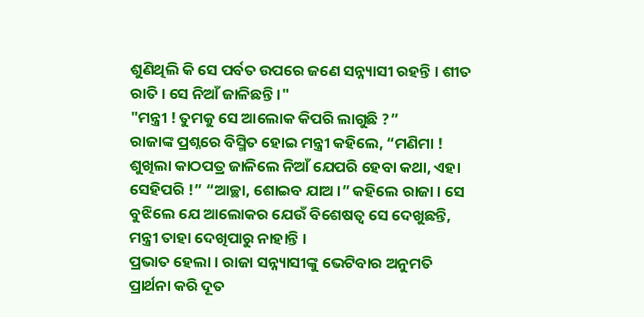ଶୁଣିଥିଲି କି ସେ ପର୍ବତ ଉପରେ ଜଣେ ସନ୍ନ୍ୟାସୀ ରହନ୍ତି । ଶୀତ ରାତି । ସେ ନିଆଁ ଜାଳିଛନ୍ତି ।"
"ମନ୍ତ୍ରୀ ! ତୁମକୁ ସେ ଆଲୋକ କିପରି ଲାଗୁଛି ?”
ରାଜାଙ୍କ ପ୍ରଶ୍ନରେ ବିସ୍ମିତ ହୋଇ ମନ୍ତ୍ରୀ କହିଲେ, “ମଣିମା ! ଶୁଖିଲା କାଠପତ୍ର ଜାଳିଲେ ନିଆଁ ଯେପରି ହେବା କଥା, ଏହା ସେହିପରି !” “ଆଚ୍ଛା, ଶୋଇବ ଯାଅ ।” କହିଲେ ରାଜା । ସେ ବୁଝିଲେ ଯେ ଆଲୋକର ଯେଉଁ ବିଶେଷତ୍ଵ ସେ ଦେଖୁଛନ୍ତି, ମନ୍ତ୍ରୀ ତାହା ଦେଖିପାରୁ ନାହାନ୍ତି ।
ପ୍ରଭାତ ହେଲା । ରାଜା ସନ୍ନ୍ୟାସୀଙ୍କୁ ଭେଟିବାର ଅନୁମତି ପ୍ରାର୍ଥନା କରି ଦୂତ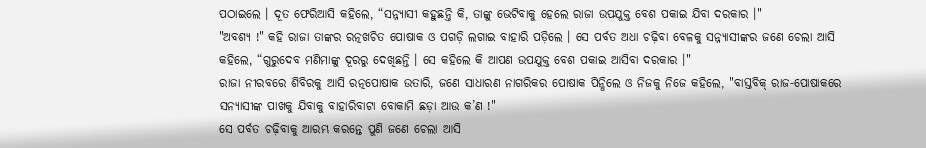ପଠାଇଲେ । ଦୂତ ଫେରିଆସି କହିଲେ, “ସନ୍ନ୍ୟାସୀ କହୁଛନ୍ତି କି, ତାଙ୍କୁ ଭେଟିବାକୁ ହେଲେ ରାଜା ଉପଯୁକ୍ତ ବେଶ ପକାଇ ଯିବା ଦରକାର ।"
"ଅବଶ୍ୟ !" କହି ରାଜା ତାଙ୍କର ରତ୍ନଖଚିତ ପୋଷାକ ଓ ପଗଡ଼ି ଲଗାଇ ବାହାରି ପଡ଼ିଲେ । ସେ ପର୍ବତ ଅଧା ଚଢ଼ିବା ବେଳକୁ ସନ୍ନ୍ୟାସୀଙ୍କର ଜଣେ ଚେଲା ଆସି କହିଲେ, “ଗୁରୁଦେବ ମଣିମାଙ୍କୁ ଦୂରରୁ ଦେଖିଛନ୍ତି । ସେ କହିଲେ କି ଆପଣ ଉପଯୁକ୍ତ ବେଶ ପକାଇ ଆସିବା ଦରକାର ।"
ରାଜା ନୀରବରେ ଶିବିରକୁ ଆସି ରତ୍ନପୋଷାକ ଉତାରି, ଜଣେ ସାଧାରଣ ନାଗରିକର ପୋଷାକ ପିନ୍ଧିଲେ ଓ ନିଜକୁ ନିଜେ କହିଲେ, "ବାସ୍ତବିକ୍ ରାଜ-ପୋଷାକରେ ସନ୍ୟାସୀଙ୍କ ପାଖକୁ ଯିବାକୁ ବାହାରିବାଟା ବୋକାମି ଛଡ଼ା ଆଉ କ’ଣ !"
ସେ ପର୍ବତ ଚଢ଼ିବାକୁ ଆରମ୍ଭ କରନ୍ତେ ପୁଣି ଜଣେ ଚେଲା ଆସି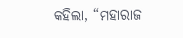କହିଲା, “ମହାରାଜ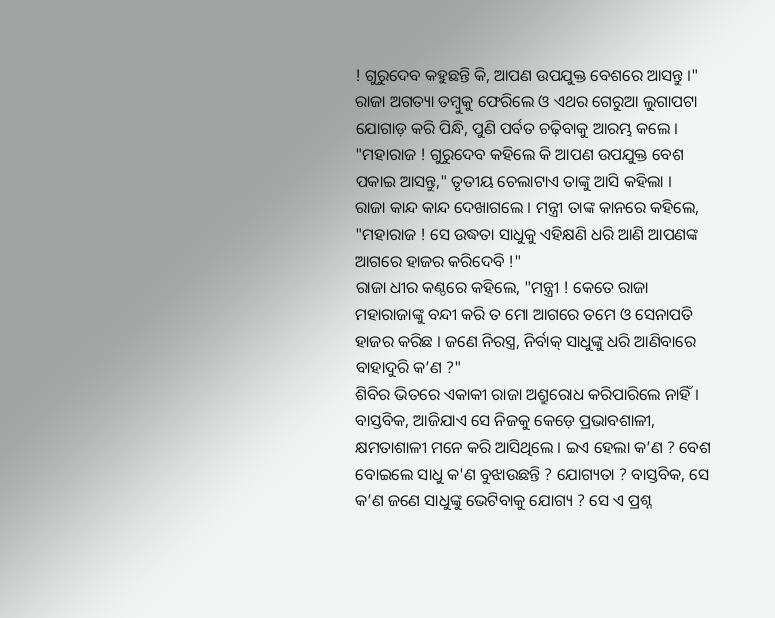! ଗୁରୁଦେବ କହୁଛନ୍ତି କି, ଆପଣ ଉପଯୁକ୍ତ ବେଶରେ ଆସନ୍ତୁ ।"
ରାଜା ଅଗତ୍ୟା ତମ୍ବୁକୁ ଫେରିଲେ ଓ ଏଥର ଗେରୁଆ ଲୁଗାପଟା ଯୋଗାଡ଼ କରି ପିନ୍ଧି, ପୁଣି ପର୍ବତ ଚଢ଼ିବାକୁ ଆରମ୍ଭ କଲେ ।
"ମହାରାଜ ! ଗୁରୁଦେବ କହିଲେ କି ଆପଣ ଉପଯୁକ୍ତ ବେଶ ପକାଇ ଆସନ୍ତୁ," ତୃତୀୟ ଚେଲାଟାଏ ତାଙ୍କୁ ଆସି କହିଲା ।
ରାଜା କାନ୍ଦ କାନ୍ଦ ଦେଖାଗଲେ । ମନ୍ତ୍ରୀ ତାଙ୍କ କାନରେ କହିଲେ, "ମହାରାଜ ! ସେ ଉଦ୍ଧତା ସାଧୁକୁ ଏହିକ୍ଷଣି ଧରି ଆଣି ଆପଣଙ୍କ ଆଗରେ ହାଜର କରିଦେବି !"
ରାଜା ଧୀର କଣ୍ଠରେ କହିଲେ, "ମନ୍ତ୍ରୀ ! କେତେ ରାଜା ମହାରାଜାଙ୍କୁ ବନ୍ଦୀ କରି ତ ମୋ ଆଗରେ ତମେ ଓ ସେନାପତି ହାଜର କରିଛ । ଜଣେ ନିରସ୍ତ୍ର, ନିର୍ବାକ୍ ସାଧୁଙ୍କୁ ଧରି ଆଣିବାରେ ବାହାଦୁରି କ’ଣ ?"
ଶିବିର ଭିତରେ ଏକାକୀ ରାଜା ଅଶ୍ରୁରୋଧ କରିପାରିଲେ ନାହିଁ । ବାସ୍ତବିକ, ଆଜିଯାଏ ସେ ନିଜକୁ କେଡ଼େ ପ୍ରଭାବଶାଳୀ, କ୍ଷମତାଶାଳୀ ମନେ କରି ଆସିଥିଲେ । ଇଏ ହେଲା କ’ଣ ? ବେଶ ବୋଇଲେ ସାଧୁ କ'ଣ ବୁଝାଉଛନ୍ତି ? ଯୋଗ୍ୟତା ? ବାସ୍ତବିକ, ସେ କ’ଣ ଜଣେ ସାଧୁଙ୍କୁ ଭେଟିବାକୁ ଯୋଗ୍ୟ ? ସେ ଏ ପ୍ରଶ୍ନ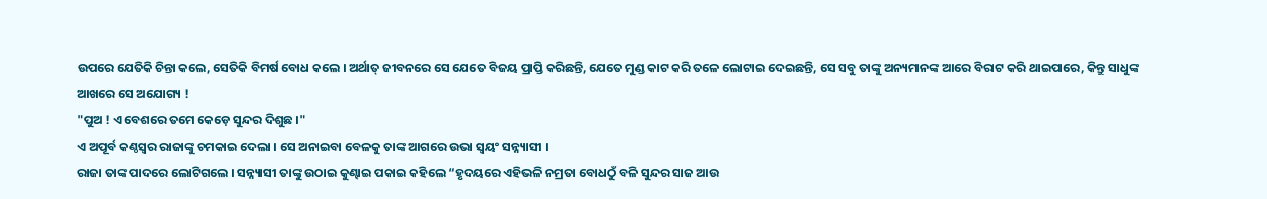ଉପରେ ଯେତିକି ଚିନ୍ତା କଲେ, ସେତିକି ବିମର୍ଷ ବୋଧ କଲେ । ଅର୍ଥାତ୍ ଜୀବନରେ ସେ ଯେତେ ବିଜୟ ପ୍ରାପ୍ତି କରିଛନ୍ତି, ଯେତେ ମୁଣ୍ଡ କାଟ କରି ତଳେ ଲୋଟାଇ ଦେଇଛନ୍ତି, ସେ ସବୁ ତାଙ୍କୁ ଅନ୍ୟମାନଙ୍କ ଆରେ ବିରାଟ କରି ଥାଇପାରେ, କିନ୍ତୁ ସାଧୁଙ୍କ ଆଖରେ ସେ ଅଯୋଗ୍ୟ !
"ପୁଅ ! ଏ ବେଶରେ ତମେ କେଡ଼େ ସୁନ୍ଦର ଦିଶୁଛ ।"
ଏ ଅପୂର୍ବ କଣ୍ଠସ୍ଵର ରାଜାଙ୍କୁ ଚମକାଇ ଦେଲା । ସେ ଅନାଇବା ବେଳକୁ ତାଙ୍କ ଆଗରେ ଉଭା ସ୍ଵୟଂ ସନ୍ନ୍ୟାସୀ ।
ରାଜା ତାଙ୍କ ପାଦରେ ଲୋଟିଗଲେ । ସନ୍ନ୍ୟାସୀ ତାଙ୍କୁ ଉଠାଇ କୁଣ୍ଢାଇ ପକାଇ କହିଲେ “ହୃଦୟରେ ଏହିଭଳି ନମ୍ରତା ବୋଧଠୁଁ ବଳି ସୁନ୍ଦର ସାଜ ଆଉ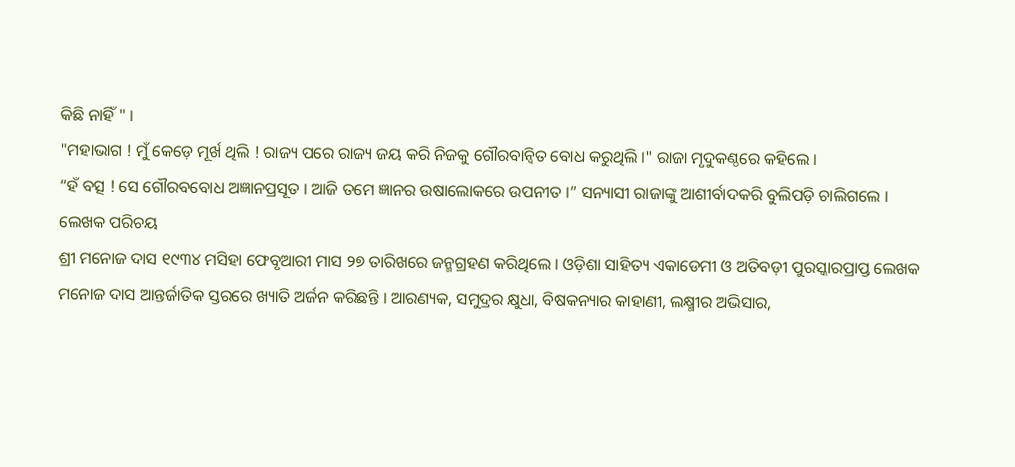କିଛି ନାହିଁ " ।
"ମହାଭାଗ ! ମୁଁ କେଡ଼େ ମୂର୍ଖ ଥିଲି ! ରାଜ୍ୟ ପରେ ରାଜ୍ୟ ଜୟ କରି ନିଜକୁ ଗୌରବାନ୍ୱିତ ବୋଧ କରୁଥିଲି ।" ରାଜା ମୃଦୁକଣ୍ଠରେ କହିଲେ ।
“ହଁ ବତ୍ସ ! ସେ ଗୌରବବୋଧ ଅଜ୍ଞାନପ୍ରସୂତ । ଆଜି ତମେ ଜ୍ଞାନର ଉଷାଲୋକରେ ଉପନୀତ ।” ସନ୍ୟାସୀ ରାଜାଙ୍କୁ ଆଶୀର୍ବାଦକରି ବୁଲିପଡ଼ି ଚାଲିଗଲେ ।
ଲେଖକ ପରିଚୟ
ଶ୍ରୀ ମନୋଜ ଦାସ ୧୯୩୪ ମସିହା ଫେବୃଆରୀ ମାସ ୨୭ ତାରିଖରେ ଜନ୍ମଗ୍ରହଣ କରିଥିଲେ । ଓଡ଼ିଶା ସାହିତ୍ୟ ଏକାଡେମୀ ଓ ଅତିବଡ଼ୀ ପୁରସ୍କାରପ୍ରାପ୍ତ ଲେଖକ ମନୋଜ ଦାସ ଆନ୍ତର୍ଜାତିକ ସ୍ତରରେ ଖ୍ୟାତି ଅର୍ଜନ କରିଛନ୍ତି । ଆରଣ୍ୟକ, ସମୁଦ୍ରର କ୍ଷୁଧା, ବିଷକନ୍ୟାର କାହାଣୀ, ଲକ୍ଷ୍ମୀର ଅଭିସାର,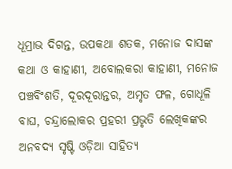ଧୂମ୍ରାଭ ଦିଗନ୍ତ, ଉପକଥା ଶତକ, ମନୋଜ ଦାସଙ୍କ କଥା ଓ କାହାଣୀ, ଅବୋଲକରା କାହାଣୀ, ମନୋଜ ପଞ୍ଚବିଂଶତି, ଦୂରଦୂରାନ୍ତର, ଅମୃତ ଫଳ, ଗୋଧୂଳି ବାଘ, ଚନ୍ଦ୍ରାଲୋକର ପ୍ରହରୀ ପ୍ରଭୃତି ଲେଖିକଙ୍କର ଅନବଦ୍ୟ ସୃଷ୍ଟି ଓଡ଼ିଆ ସାହିତ୍ୟ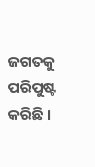ଜଗତକୁ ପରିପୁଷ୍ଟ କରିଛି ।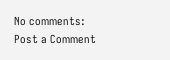No comments:
Post a Comment